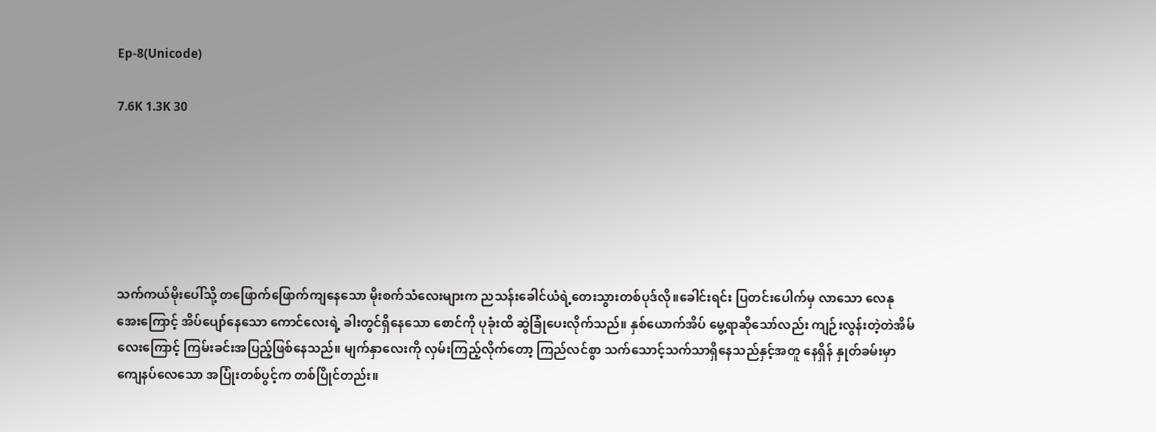Ep-8(Unicode)

7.6K 1.3K 30






သက်ကယ်မိုးပေါ်သို့ တဖြောက်ဖြောက်ကျနေသော မိုးစက်သံလေးများက ညသန်းခေါင်ယံရဲ့တေးသွားတစ်ပုဒ်လို။ခေါင်းရင်း ပြတင်းပေါက်မှ လာသော လေနုအေးကြောင့် အိပ်ပျော်နေသော ကောင်လေးရဲ့ ခါးတွင်ရှိနေသော စောင်ကို ပုခုံးထိ ဆွဲခြုံပေးလိုက်သည်။ နှစ်ယောက်အိပ် မွေ့ရာဆိုသော်လည်း ကျဉ်းလွန်းတဲ့တဲအိမ်လေးကြောင့် ကြမ်းခင်းအပြည့်ဖြစ်နေသည်။ မျက်နှာလေးကို လှမ်းကြည့်လိုက်တော့ ကြည်လင်စွာ သက်သောင့်သက်သာရှိနေသည်နှင့်အတူ နေရှိန် နှုတ်ခမ်းမှာ ကျေနပ်လေသော အပြုံးတစ်ပွင့်က တစ်ပြိုင်တည်း။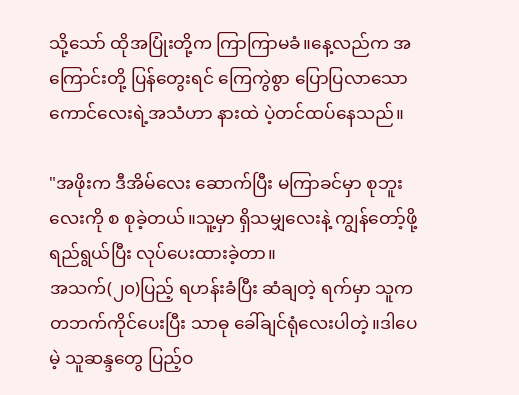သို့သော် ထိုအပြုံးတို့က ကြာကြာမခံ။နေ့လည်က အကြောင်းတို့ ပြန်တွေးရင် ကြေကွဲစွာ ပြောပြလာသော ကောင်လေးရဲ့အသံဟာ နားထဲ ပဲ့တင်ထပ်နေသည်။

"အဖိုးက ဒီအိမ်လေး ဆောက်ပြီး မကြာခင်မှာ စုဘူးလေးကို စ စုခဲ့တယ်။သူ့မှာ ရှိသမျှလေးနဲ့ ကျွန်တော့်ဖို့ ရည်ရွယ်ပြီး လုပ်ပေးထားခဲ့တာ။
အသက်(၂၀)ပြည့် ရဟန်းခံပြီး ဆံချတဲ့ ရက်မှာ သူက တဘက်ကိုင်ပေးပြီး သာဓု ခေါ်ချင်ရုံလေးပါတဲ့။ဒါပေမဲ့ သူဆန္ဒတွေ ပြည့်ဝ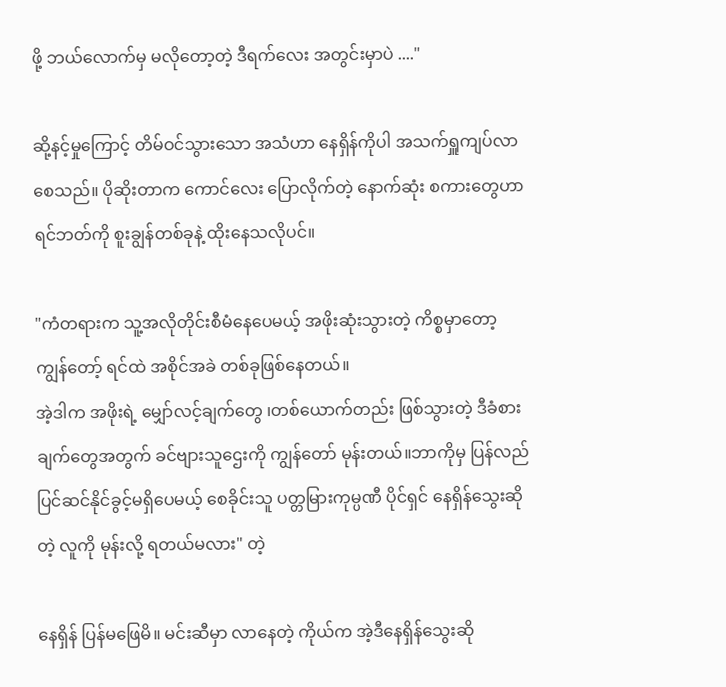ဖို့ ဘယ်လောက်မှ မလိုတော့တဲ့ ဒီရက်လေး အတွင်းမှာပဲ ...."

ဆို့နင့်မှုကြောင့် တိမ်ဝင်သွားသော အသံဟာ နေရှိန်ကိုပါ အသက်ရှူကျပ်လာစေသည်။ ပိုဆိုးတာက ကောင်လေး ပြောလိုက်တဲ့ နောက်ဆုံး စကားတွေဟာ ရင်ဘတ်ကို စူးချွန်တစ်ခုနဲ့ ထိုးနေသလိုပင်။

"ကံတရားက သူ့အလိုတိုင်းစီမံနေပေမယ့် အဖိုးဆုံးသွားတဲ့ ကိစ္စမှာတော့ ကျွန်တော့် ရင်ထဲ အစိုင်အခဲ တစ်ခုဖြစ်နေတယ်။
အဲ့ဒါက အဖိုးရဲ့ မျှော်လင့်ချက်တွေ ၊တစ်ယောက်တည်း ဖြစ်သွားတဲ့ ဒီခံစားချက်တွေအတွက် ခင်ဗျားသူဌေးကို ကျွန်တော် မုန်းတယ်။ဘာကိုမှ ပြန်လည်ပြင်ဆင်နိုင်ခွင့်မရှိပေမယ့် စေခိုင်းသူ ပတ္တမြားကုမ္ပဏီ ပိုင်ရှင် နေရှိန်သွေးဆိုတဲ့ လူကို မုန်းလို့ ရတယ်မလား" တဲ့

နေရှိန် ပြန်မဖြေမိ။ မင်းဆီမှာ လာနေတဲ့ ကိုယ်က အဲ့ဒီနေရှိန်သွေးဆို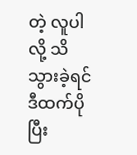တဲ့ လူပါလို့ သိသွားခဲ့ရင် ဒီထက်ပိုပြီး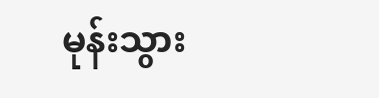မုန်းသွား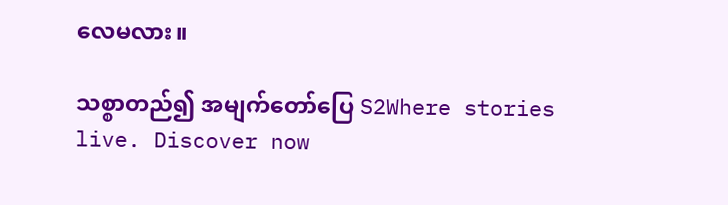လေမလား။

သစ္စာတည်၍ အမျက်တော်ပြေ S2Where stories live. Discover now